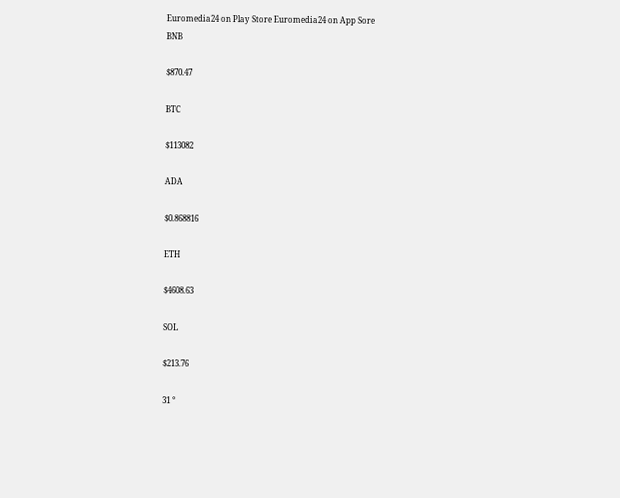Euromedia24 on Play Store Euromedia24 on App Sore
BNB

$870.47

BTC

$113082

ADA

$0.868816

ETH

$4608.63

SOL

$213.76

31 °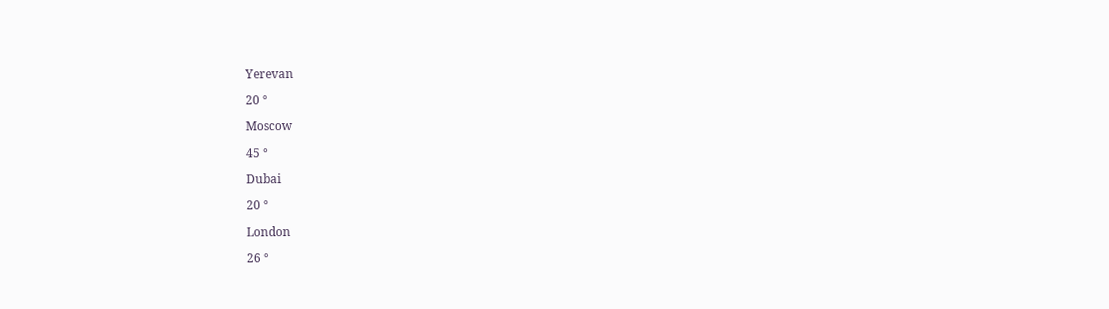Yerevan

20 °

Moscow

45 °

Dubai

20 °

London

26 °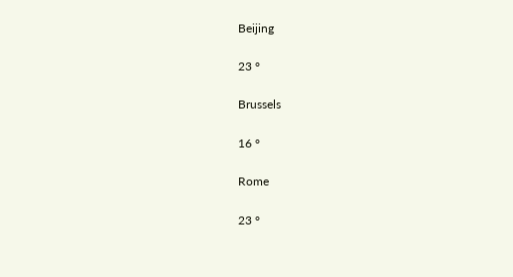Beijing

23 °

Brussels

16 °

Rome

23 °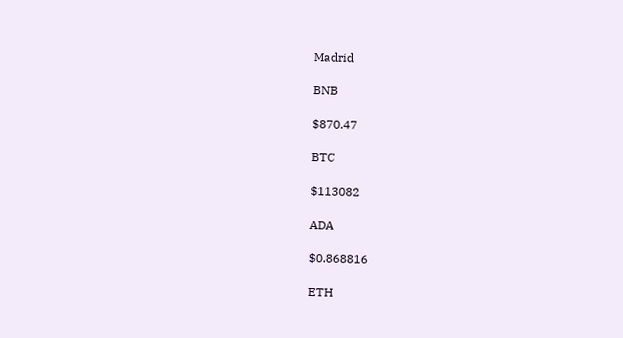Madrid

BNB

$870.47

BTC

$113082

ADA

$0.868816

ETH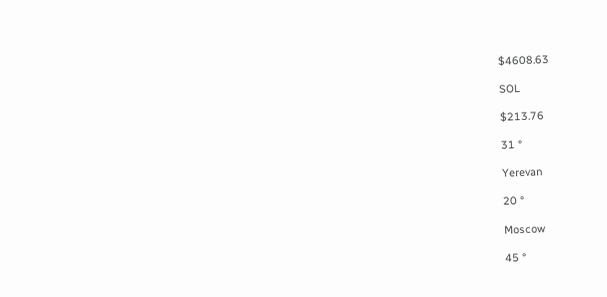$4608.63

SOL

$213.76

31 °

Yerevan

20 °

Moscow

45 °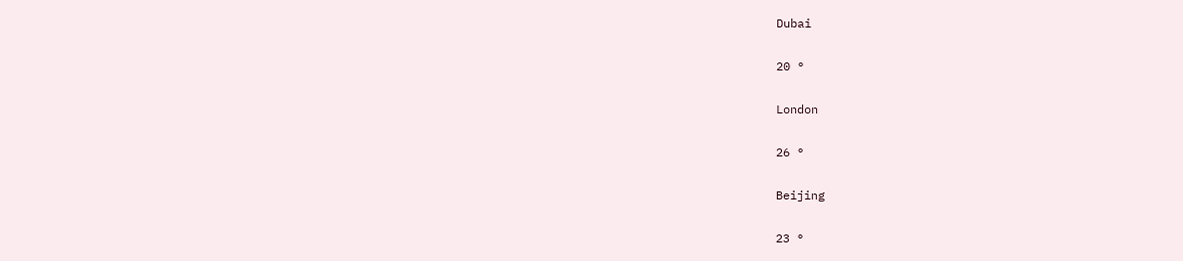Dubai

20 °

London

26 °

Beijing

23 °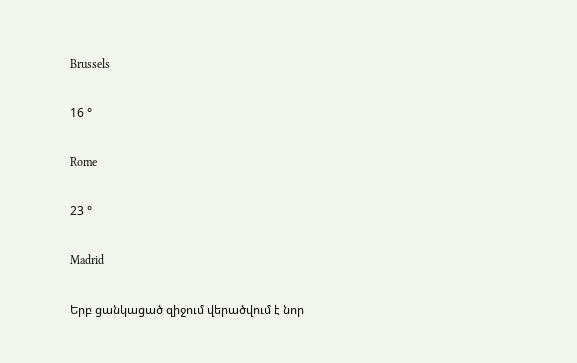Brussels

16 °

Rome

23 °

Madrid

Երբ ցանկացած զիջում վերածվում է նոր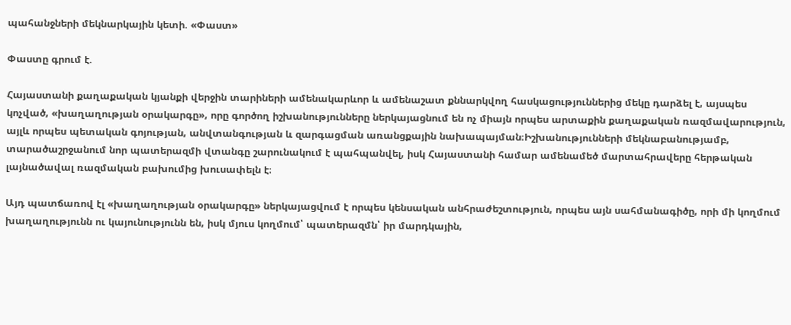պահանջների մեկնարկային կետի. «Փաստ»

Փաստը գրում է.

Հայաստանի քաղաքական կյանքի վերջին տարիների ամենակարևոր և ամենաշատ քննարկվող հասկացություններից մեկը դարձել է, այսպես կոչված, «խաղաղության օրակարգը», որը գործող իշխանությունները ներկայացնում են ոչ միայն որպես արտաքին քաղաքական ռազմավարություն, այլև որպես պետական գոյության, անվտանգության և զարգացման առանցքային նախապայման։Իշխանությունների մեկնաբանությամբ, տարածաշրջանում նոր պատերազմի վտանգը շարունակում է պահպանվել, իսկ Հայաստանի համար ամենամեծ մարտահրավերը հերթական լայնածավալ ռազմական բախումից խուսափելն է։

Այդ պատճառով էլ «խաղաղության օրակարգը» ներկայացվում է որպես կենսական անհրաժեշտություն, որպես այն սահմանագիծը, որի մի կողմում խաղաղությունն ու կայունությունն են, իսկ մյուս կողմում՝ պատերազմն՝ իր մարդկային,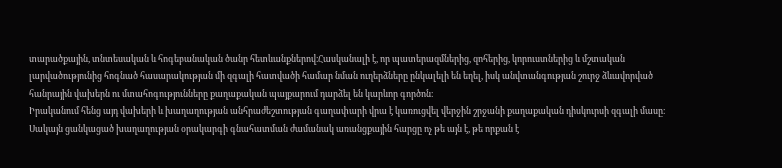տարածքային, տնտեսական և հոգեբանական ծանր հետևանքներով։Հասկանալի է, որ պատերազմներից, զոհերից, կորուստներից և մշտական լարվածությունից հոգնած հասարակության մի զգալի հատվածի համար նման ուղերձները ընկալելի են եղել, իսկ անվտանգության շուրջ ձևավորված հանրային վախերն ու մտահոգությունները քաղաքական պայքարում դարձել են կարևոր գործոն։
Իրականում հենց այդ վախերի և խաղաղության անհրաժեշտության գաղափարի վրա է կառուցվել վերջին շրջանի քաղաքական դիսկուրսի զգալի մասը։ Սակայն ցանկացած խաղաղության օրակարգի գնահատման ժամանակ առանցքային հարցը ոչ թե այն է, թե որքան է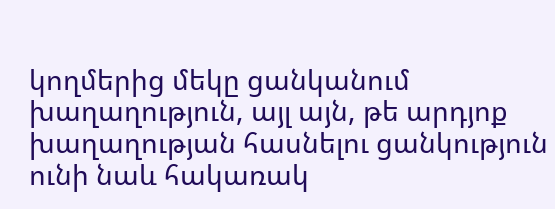կողմերից մեկը ցանկանում խաղաղություն, այլ այն, թե արդյոք խաղաղության հասնելու ցանկություն ունի նաև հակառակ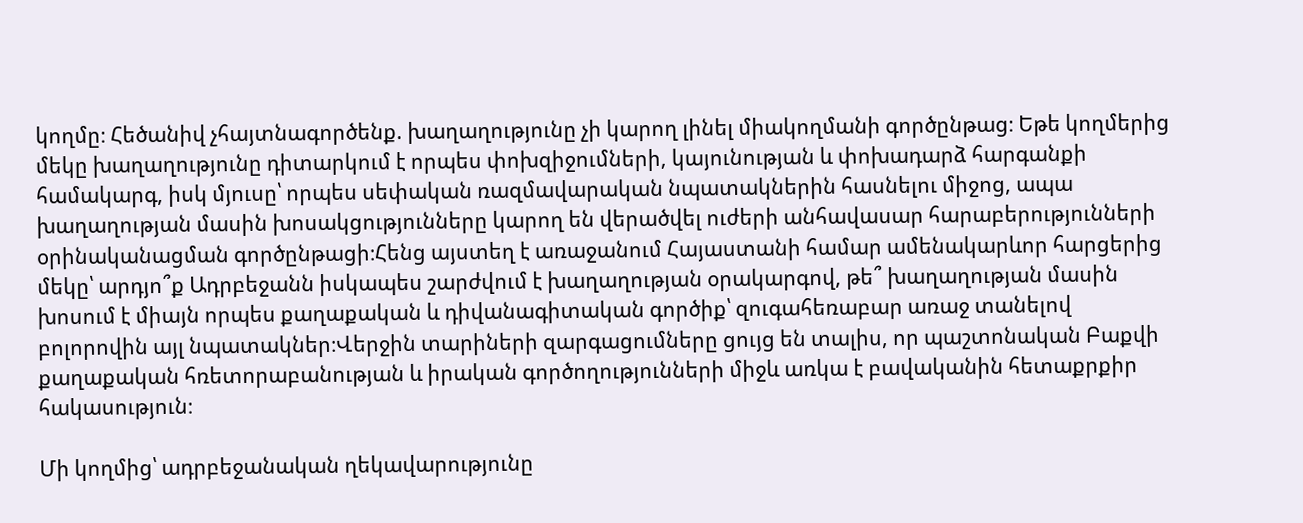կողմը։ Հեծանիվ չհայտնագործենք. խաղաղությունը չի կարող լինել միակողմանի գործընթաց։ Եթե կողմերից մեկը խաղաղությունը դիտարկում է որպես փոխզիջումների, կայունության և փոխադարձ հարգանքի համակարգ, իսկ մյուսը՝ որպես սեփական ռազմավարական նպատակներին հասնելու միջոց, ապա խաղաղության մասին խոսակցությունները կարող են վերածվել ուժերի անհավասար հարաբերությունների օրինականացման գործընթացի։Հենց այստեղ է առաջանում Հայաստանի համար ամենակարևոր հարցերից մեկը՝ արդյո՞ք Ադրբեջանն իսկապես շարժվում է խաղաղության օրակարգով, թե՞ խաղաղության մասին խոսում է միայն որպես քաղաքական և դիվանագիտական գործիք՝ զուգահեռաբար առաջ տանելով բոլորովին այլ նպատակներ։Վերջին տարիների զարգացումները ցույց են տալիս, որ պաշտոնական Բաքվի քաղաքական հռետորաբանության և իրական գործողությունների միջև առկա է բավականին հետաքրքիր հակասություն։

Մի կողմից՝ ադրբեջանական ղեկավարությունը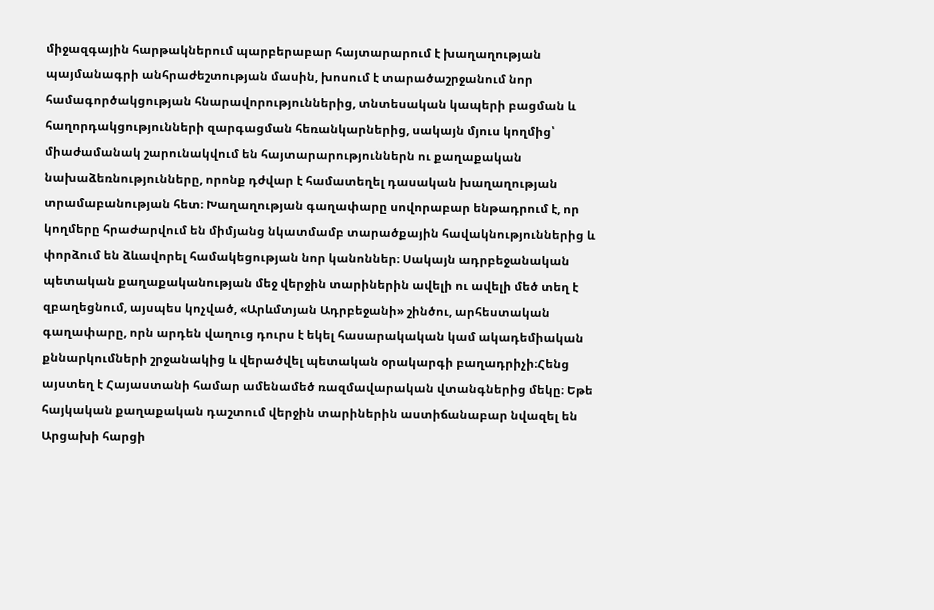միջազգային հարթակներում պարբերաբար հայտարարում է խաղաղության պայմանագրի անհրաժեշտության մասին, խոսում է տարածաշրջանում նոր համագործակցության հնարավորություններից, տնտեսական կապերի բացման և հաղորդակցությունների զարգացման հեռանկարներից, սակայն մյուս կողմից՝ միաժամանակ շարունակվում են հայտարարություններն ու քաղաքական նախաձեռնությունները, որոնք դժվար է համատեղել դասական խաղաղության տրամաբանության հետ։ Խաղաղության գաղափարը սովորաբար ենթադրում է, որ կողմերը հրաժարվում են միմյանց նկատմամբ տարածքային հավակնություններից և փորձում են ձևավորել համակեցության նոր կանոններ։ Սակայն ադրբեջանական պետական քաղաքականության մեջ վերջին տարիներին ավելի ու ավելի մեծ տեղ է զբաղեցնում, այսպես կոչված, «Արևմտյան Ադրբեջանի» շինծու, արհեստական գաղափարը, որն արդեն վաղուց դուրս է եկել հասարակական կամ ակադեմիական քննարկումների շրջանակից և վերածվել պետական օրակարգի բաղադրիչի։Հենց այստեղ է Հայաստանի համար ամենամեծ ռազմավարական վտանգներից մեկը։ Եթե հայկական քաղաքական դաշտում վերջին տարիներին աստիճանաբար նվազել են Արցախի հարցի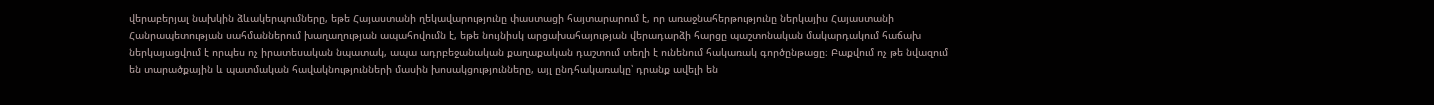վերաբերյալ նախկին ձևակերպումները, եթե Հայաստանի ղեկավարությունը փաստացի հայտարարում է, որ առաջնահերթությունը ներկայիս Հայաստանի Հանրապետության սահմաններում խաղաղության ապահովումն է, եթե նույնիսկ արցախահայության վերադարձի հարցը պաշտոնական մակարդակում հաճախ ներկայացվում է որպես ոչ իրատեսական նպատակ, ապա ադրբեջանական քաղաքական դաշտում տեղի է ունենում հակառակ գործընթացը։ Բաքվում ոչ թե նվազում են տարածքային և պատմական հավակնությունների մասին խոսակցությունները, այլ ընդհակառակը՝ դրանք ավելի են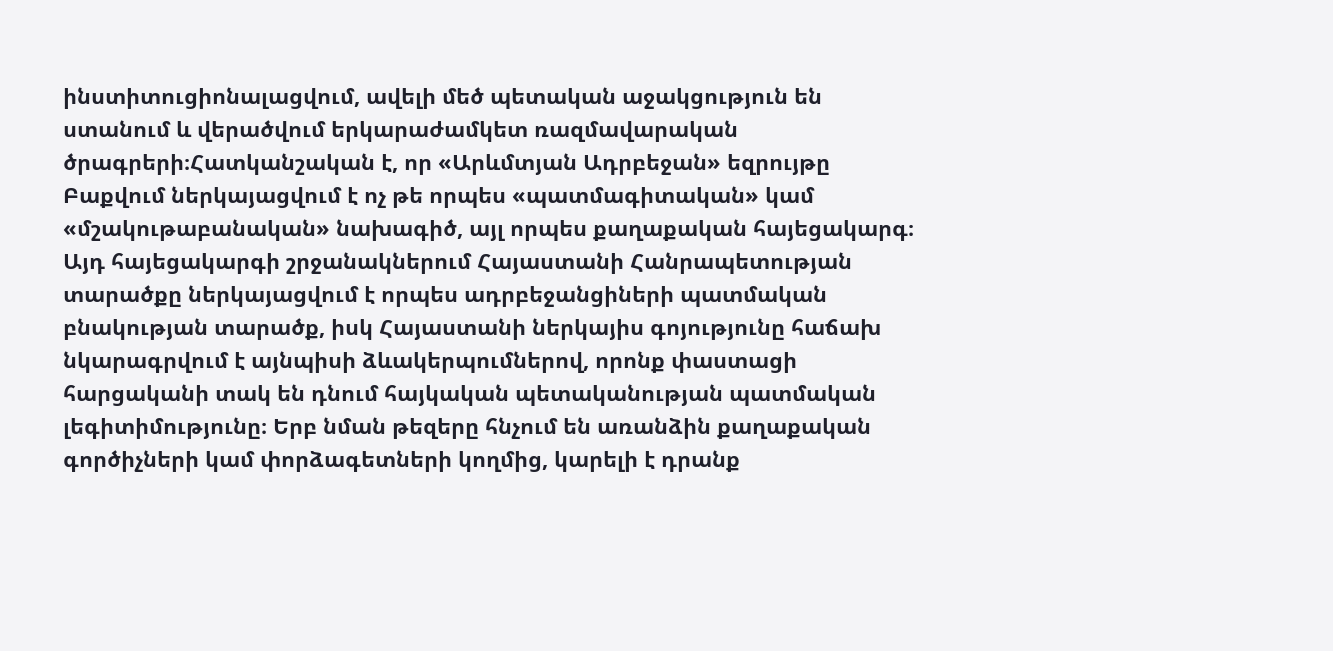ինստիտուցիոնալացվում, ավելի մեծ պետական աջակցություն են ստանում և վերածվում երկարաժամկետ ռազմավարական ծրագրերի։Հատկանշական է, որ «Արևմտյան Ադրբեջան» եզրույթը Բաքվում ներկայացվում է ոչ թե որպես «պատմագիտական» կամ «մշակութաբանական» նախագիծ, այլ որպես քաղաքական հայեցակարգ։ Այդ հայեցակարգի շրջանակներում Հայաստանի Հանրապետության տարածքը ներկայացվում է որպես ադրբեջանցիների պատմական բնակության տարածք, իսկ Հայաստանի ներկայիս գոյությունը հաճախ նկարագրվում է այնպիսի ձևակերպումներով, որոնք փաստացի հարցականի տակ են դնում հայկական պետականության պատմական լեգիտիմությունը։ Երբ նման թեզերը հնչում են առանձին քաղաքական գործիչների կամ փորձագետների կողմից, կարելի է դրանք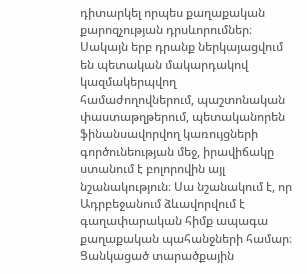դիտարկել որպես քաղաքական քարոզչության դրսևորումներ։ Սակայն երբ դրանք ներկայացվում են պետական մակարդակով կազմակերպվող համաժողովներում, պաշտոնական փաստաթղթերում, պետականորեն ֆինանսավորվող կառույցների գործունեության մեջ, իրավիճակը ստանում է բոլորովին այլ նշանակություն։ Սա նշանակում է, որ Ադրբեջանում ձևավորվում է գաղափարական հիմք ապագա քաղաքական պահանջների համար։ Ցանկացած տարածքային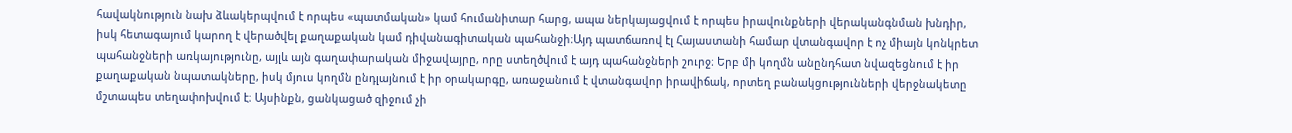հավակնություն նախ ձևակերպվում է որպես «պատմական» կամ հումանիտար հարց, ապա ներկայացվում է որպես իրավունքների վերականգնման խնդիր, իսկ հետագայում կարող է վերածվել քաղաքական կամ դիվանագիտական պահանջի։Այդ պատճառով էլ Հայաստանի համար վտանգավոր է ոչ միայն կոնկրետ պահանջների առկայությունը, այլև այն գաղափարական միջավայրը, որը ստեղծվում է այդ պահանջների շուրջ։ Երբ մի կողմն անընդհատ նվազեցնում է իր քաղաքական նպատակները, իսկ մյուս կողմն ընդլայնում է իր օրակարգը, առաջանում է վտանգավոր իրավիճակ, որտեղ բանակցությունների վերջնակետը մշտապես տեղափոխվում է։ Այսինքն, ցանկացած զիջում չի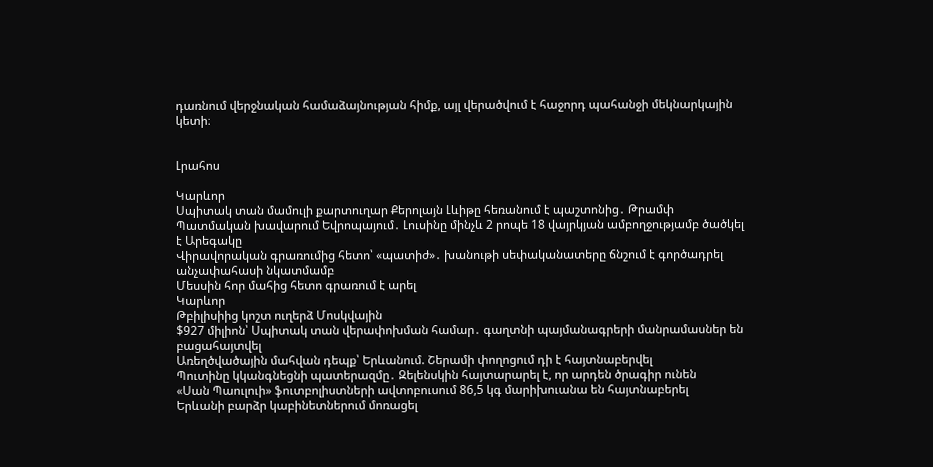դառնում վերջնական համաձայնության հիմք, այլ վերածվում է հաջորդ պահանջի մեկնարկային կետի։


Լրահոս

Կարևոր
Սպիտակ տան մամուլի քարտուղար Քերոլայն Լևիթը հեռանում է պաշտոնից․ Թրամփ
Պատմական խավարում Եվրոպայում․ Լուսինը մինչև 2 րոպե 18 վայրկյան ամբողջությամբ ծածկել է Արեգակը
Վիրավորական գրառումից հետո՝ «պատիժ»․ խանութի սեփականատերը ճնշում է գործադրել անչափահասի նկատմամբ
Մեսսին հոր մահից հետո գրառում է արել
Կարևոր
Թբիլիսիից կոշտ ուղերձ Մոսկվային
$927 միլիոն՝ Սպիտակ տան վերափոխման համար․ գաղտնի պայմանագրերի մանրամասներ են բացահայտվել
Առեղծվածային մահվան դեպք՝ Երևանում. Շերամի փողոցում դի է հայտնաբերվել
Պուտինը կկանգնեցնի պատերազմը․ Զելենսկին հայտարարել է, որ արդեն ծրագիր ունեն
«Սան Պաուլուի» ֆուտբոլիստների ավտոբուսում 86,5 կգ մարիխուանա են հայտնաբերել
Երևանի բարձր կաբինետներում մոռացել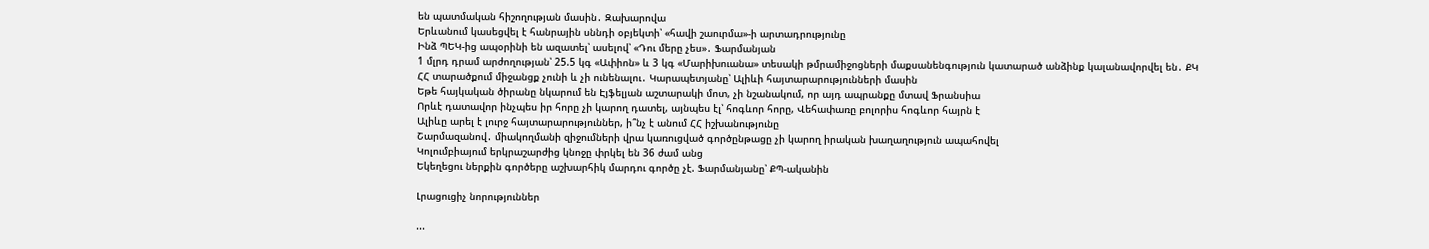են պատմական հիշողության մասին․ Զախարովա
Երևանում կասեցվել է հանրային սննդի օբյեկտի՝ «հավի շաուրմա»-ի արտադրությունը
Ինձ ՊԵԿ-ից ապօրինի են ազատել՝ ասելով՝ «Դու մերը չես»․ Ֆարմանյան
1 մլրդ դրամ արժողության՝ 25.5 կգ «Ափիոն» և 3 կգ «Մարիխուանա» տեսակի թմրամիջոցների մաքսանենգություն կատարած անձինք կալանավորվել են․ ՔԿ
ՀՀ տարածքում միջանցք չունի և չի ունենալու․ Կարապետյանը՝ Ալիևի հայտարարությունների մասին
Եթե հայկական ծիրանը նկարում են Էյֆելյան աշտարակի մոտ, չի նշանակում, որ այդ ապրանքը մտավ Ֆրանսիա
Որևէ դատավոր ինչպես իր հորը չի կարող դատել, այնպես էլ՝ հոգևոր հորը, Վեհափառը բոլորիս հոգևոր հայրն է
Ալիևը արել է լուրջ հայտարարություններ, ի՞նչ է անում ՀՀ իշխանությունը
Շարմազանով․ միակողմանի զիջումների վրա կառուցված գործընթացը չի կարող իրական խաղաղություն ապահովել
Կոլումբիայում երկրաշարժից կնոջը փրկել են 36 ժամ անց
Եկեղեցու ներքին գործերը աշխարհիկ մարդու գործը չէ. Ֆարմանյանը՝ ՔՊ-ականին

Լրացուցիչ նորություններ

...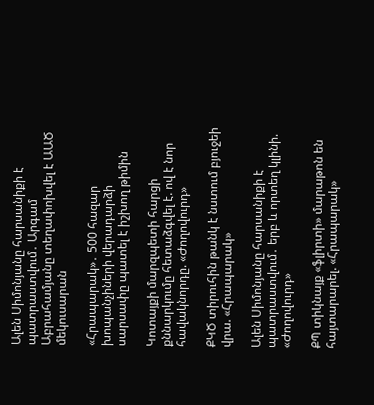Ալեն Սիմոնյանը հարսանիքի է պատրաստվում․ Արգամ Աբրահամյանը տեղափոխվել է ԱԱԾ մեկուսարան

«Հրապարակ»․ 500 հազար խոպանչիների վերադարձի սարսափը պատել է իշխող թիմին

Կոտայքի մարզպետի հարցի քննարկումը հետաձգվել է. ով է նոր հավակնորդը. «Ժողովուրդ»

ՔԿԾ տիրուհին թանկ է նստում բյուջեի վրա. «Հրապարակ»

Ալեն Սիմոնյանը հարսանիքի է պատրաստվում․ երբ և որտեղ կլինի. «Ժողովուրդ»

ՔՊ տիկնայք «ֆլիրտի» մարաթոն են հայտարարել. «Հրապարակ»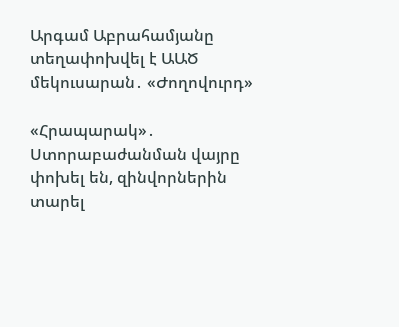Արգամ Աբրահամյանը տեղափոխվել է ԱԱԾ մեկուսարան․ «Ժողովուրդ»

«Հրապարակ»․ Ստորաբաժանման վայրը փոխել են, զինվորներին տարել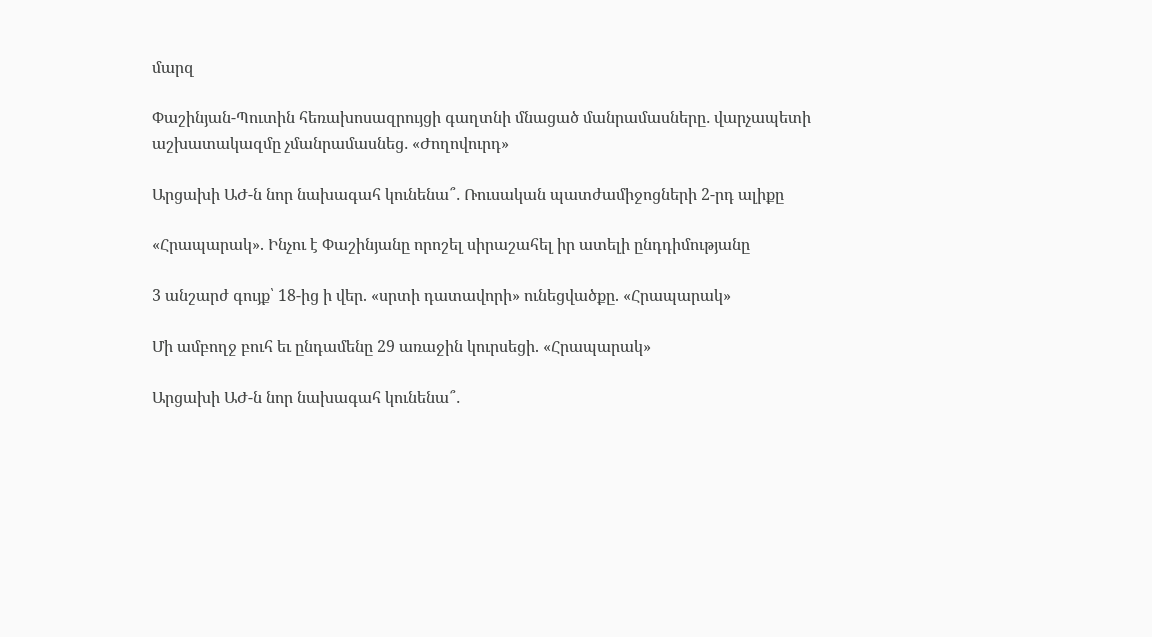մարզ

Փաշինյան-Պուտին հեռախոսազրույցի գաղտնի մնացած մանրամասները․ վարչապետի աշխատակազմը չմանրամասնեց․ «Ժողովուրդ»

Արցախի ԱԺ-ն նոր նախագահ կունենա՞․ Ռուսական պատժամիջոցների 2-րդ ալիքը

«Հրապարակ». Ինչու է Փաշինյանը որոշել սիրաշահել իր ատելի ընդդիմությանը

3 անշարժ գույք՝ 18-ից ի վեր. «սրտի դատավորի» ունեցվածքը. «Հրապարակ»

Մի ամբողջ բուհ եւ ընդամենը 29 առաջին կուրսեցի. «Հրապարակ»

Արցախի ԱԺ-ն նոր նախագահ կունենա՞․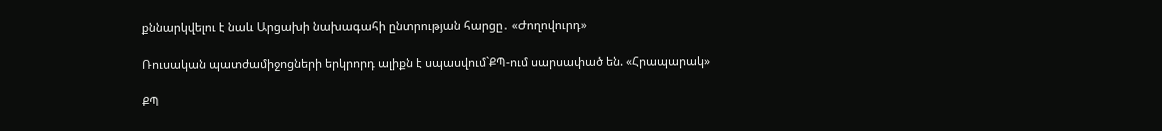քննարկվելու է նաև Արցախի նախագահի ընտրության հարցը․ «Ժողովուրդ»

Ռուսական պատժամիջոցների երկրորդ ալիքն է սպասվում`ՔՊ-ում սարսափած են. «Հրապարակ»

ՔՊ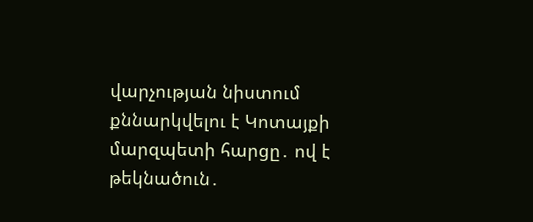վարչության նիստում քննարկվելու է Կոտայքի մարզպետի հարցը․ ով է թեկնածուն․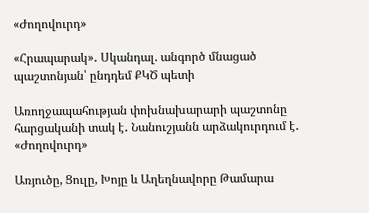«Ժողովուրդ»

«Հրապարակ»․ Սկանդալ. անգործ մնացած պաշտոնյան՝ ընդդեմ ՔԿԾ պետի

Առողջապահության փոխնախարարի պաշտոնը հարցականի տակ է․ Նանուշյանն արձակուրդում է․ «Ժողովուրդ»

Առյուծը, Ցուլը, Խոյը և Աղեղնավորը Թամարա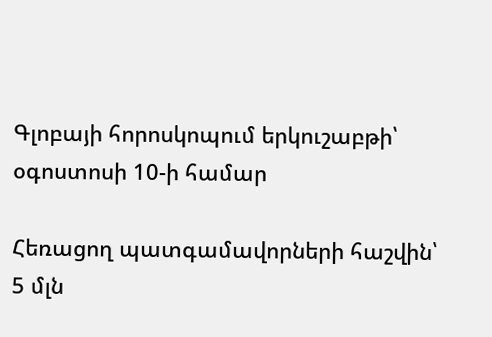Գլոբայի հորոսկոպում երկուշաբթի՝ օգոստոսի 10-ի համար

Հեռացող պատգամավորների հաշվին՝ 5 մլն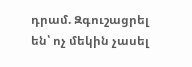դրամ. Զգուշացրել են՝ ոչ մեկին չասել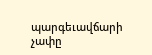պարգեւավճարի չափը